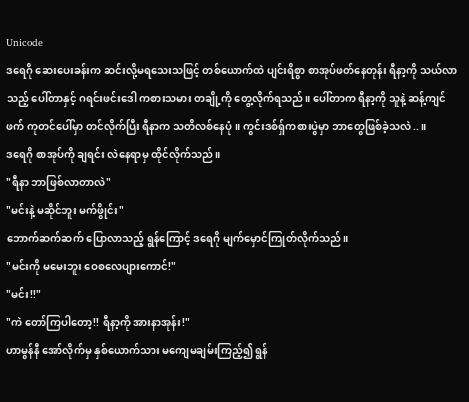Unicode
ဒရေဂို ဆေးပေးခန်းက ဆင်းလို့မရသေးသဖြင့် တစ်ယောက်ထဲ ပျင်းရိစွာ စာအုပ်ဖတ်နေတုန်း ရီနာ့ကို သယ်လာသည့် ပေါ်တာနှင့် ဂရင်းဖင်းဒေါ ကစားသမား တချို့ကို တွေ့လိုက်ရသည်။ ပေါ်တာက ရီနာ့ကို သူနဲ့ ဆန့်ကျင်ဖက် ကုတင်ပေါ်မှာ တင်လိုက်ပြီး ရီနာက သတိလစ်နေပုံ။ ကွင်းဒစ်ရှ်ကစားပွဲမှာ ဘာတွေဖြစ်ခဲ့သလဲ..။
ဒရေဂို စာအုပ်ကို ချရင်း လဲနေရာမှ ထိုင်လိုက်သည်။
"ရီနာ ဘာဖြစ်လာတာလဲ"
"မင်းနဲ့ မဆိုင်ဘူး မက်ဖွိုင်း"
ဘောက်ဆက်ဆက် ပြောလာသည့် ရွန်ကြောင့် ဒရေဂို မျက်မှောင်ကြုတ်လိုက်သည်။
"မင်းကို မမေးဘူး ဝေစလေပျားကောင်!"
"မင်း!!"
"ကဲ တော်ကြပါတော့!! ရီနာ့ကို အားနာအုန်း!"
ဟာမွန်နီ အော်လိုက်မှ နှစ်ယောက်သား မကျေမချမ်းကြည့်၍ ရွန်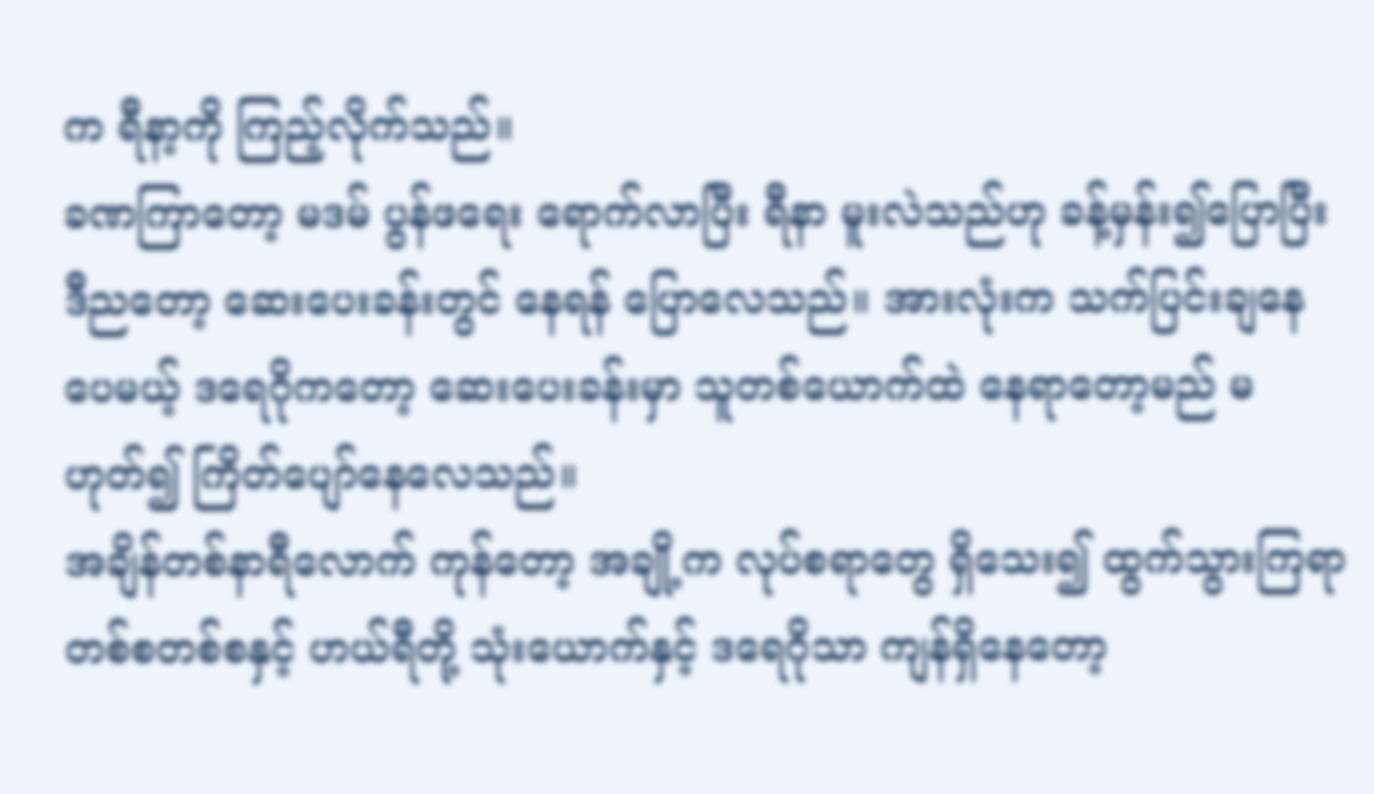က ရီနာ့ကို ကြည့်လိုက်သည်။
ခဏကြာတော့ မဒမ် ပွန်ဖရေး ရောက်လာပြီး ရီနာ မူးလဲသည်ဟု ခန့်မှန်း၍ပြောပြီး ဒီညတော့ ဆေးပေးခန်းတွင် နေရန် ပြောလေသည်။ အားလုံးက သက်ပြင်းချနေပေမယ့် ဒရေဂိုကတော့ ဆေးပေးခန်းမှာ သူတစ်ယောက်ထဲ နေရာတော့မည် မဟုတ်၍ ကြိတ်ပျော်နေလေသည်။
အချိန်တစ်နာရီလောက် ကုန်တော့ အချို့က လုပ်စရာတွေ ရှိသေး၍ ထွက်သွားကြရာ တစ်စတစ်စနှင့် ဟယ်ရီတို့ သုံးယောက်နှင့် ဒရေဂိုသာ ကျန်ရှိနေတော့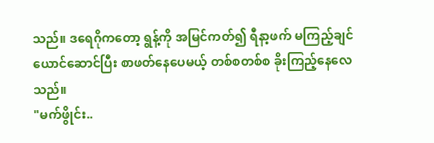သည်။ ဒရေဂိုကတော့ ရွန့်ကို အမြင်ကတ်၍ ရီနာ့ဖက် မကြည့်ချင်ယောင်ဆောင်ပြီး စာဖတ်နေပေမယ့် တစ်စတစ်စ ခိုးကြည့်နေလေသည်။
"မက်ဖွိုင်း..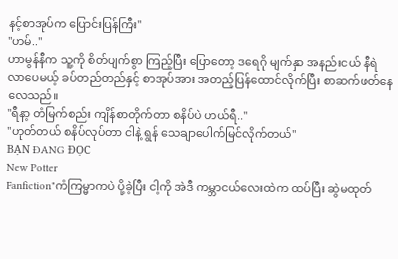နင့်စာအုပ်က ပြောင်းပြန်ကြီး"
"ဟမ်.."
ဟာမွန်နီက သူ့ကို စိတ်ပျက်စွာ ကြည့်ပြီး ပြောတော့ ဒရေဂို မျက်နှာ အနည်းငယ် နီရဲလာပေမယ့် ခပ်တည်တည်နှင့် စာအုပ်အား အတည့်ပြန်ထောင်လိုက်ပြီး စာဆက်ဖတ်နေလေသည်။
"ရီနာ့ တံမြက်စည်း ကျိန်စာတိုက်တာ စနိပ်ပဲ ဟယ်ရီ.."
"ဟုတ်တယ် စနိပ်လုပ်တာ ငါနဲ့ ရွန် သေချာပေါက်မြင်လိုက်တယ်"
BẠN ĐANG ĐỌC
New Potter
Fanfiction"ကံကြမ္မာကပဲ ပို့ခဲ့ပြီး ငါ့ကို အဲဒီ ကမ္ဘာငယ်လေးထဲက ထပ်ပြီး ဆွဲမထုတ်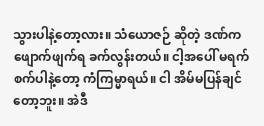သွားပါနဲ့တော့လား။ သံယောဇဉ် ဆိုတဲ့ ဒဏ်က ဖျောက်ဖျက်ရ ခက်လွန်းတယ်။ ငါ့အပေါ် မရက်စက်ပါနဲ့တော့ ကံကြမ္မာရယ်။ ငါ အိမ်မပြန်ချင်တော့ဘူး။ အဲဒီ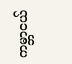ကမ္ဘာငယ်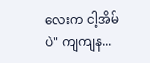လေးက ငါ့အိမ်ပဲ" ကျကျန...